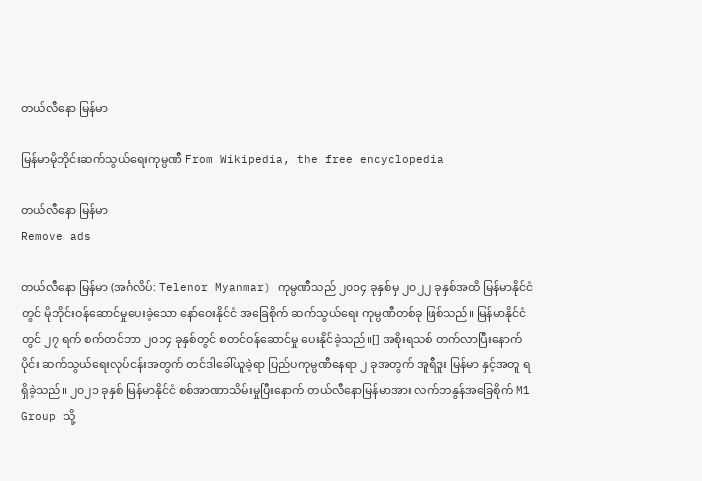တယ်လီနော မြန်မာ

မြန်မာမိုဘိုင်းဆက်သွယ်ရေးကုမ္ပဏီ From Wikipedia, the free encyclopedia

တယ်လီနော မြန်မာ
Remove ads

တယ်လီနော မြန်မာ (အင်္ဂလိပ်: Telenor Myanmar) ကုမ္ပဏီသည် ၂၀၁၄ ခုနှစ်မှ ၂၀၂၂ ခုနှစ်အထိ မြန်မာနိုင်ငံတွင် မိုဘိုင်းဝန်ဆောင်မှုပေးခဲ့သော နော်ဝေးနိုင်ငံ အခြေစိုက် ဆက်သွယ်ရေး ကုမ္ပဏီတစ်ခု ဖြစ်သည်။ မြန်မာနိုင်ငံတွင် ၂၇ ရက် စက်တင်ဘာ ၂၀၁၄ ခုနှစ်တွင် စတင်ဝန်ဆောင်မှု ပေးနိုင်ခဲ့သည်။[] အစိုးရသစ် တက်လာပြီးနောက်ပိုင်း ဆက်သွယ်ရေးလုပ်ငန်းအတွက် တင်ဒါခေါ်ယူခဲ့ရာ ပြည်ပကုမ္ပဏီနေရာ ၂ ခုအတွက် အူရီဒူး မြန်မာ နှင့်အတူ ရရှိခဲ့သည်။ ၂၀၂၁ ခုနှစ် မြန်မာနိုင်ငံ စစ်အာဏာသိမ်းမှုပြီးနောက် တယ်လီနောမြန်မာအား လက်ဘနွန်အခြေစိုက် M1 Group သို့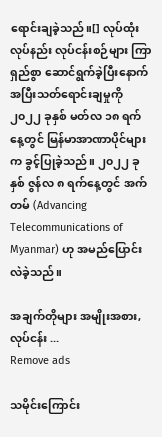ရောင်းချခဲ့သည်။[] လုပ်ထုံးလုပ်နည်း လုပ်ငန်းစဉ်များ ကြာရှည်စွာ ဆောင်ရွက်ခဲ့ပြီးနောက် အပြီးသတ်ရောင်းချမှုကို ၂၀၂၂ ခုနှစ် မတ်လ ၁၈ ရက်နေ့တွင် မြန်မာအာဏာပိုင်များက ခွင့်ပြုခဲ့သည်။ ၂၀၂၂ ခုနှစ် ဇွန်လ ၈ ရက်နေ့တွင် အက်တမ် (Advancing Telecommunications of Myanmar) ဟု အမည်ပြောင်းလဲခဲ့သည်။

အချက်တိုများ အမျိုးအစား, လုပ်ငန်း ...
Remove ads

သမိုင်းကြောင်း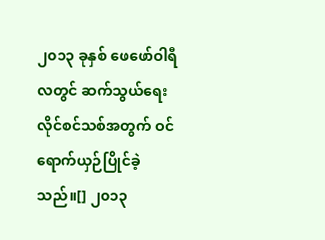၂၀၁၃ ခုနှစ် ဖေဖော်ဝါရီလတွင် ဆက်သွယ်ရေးလိုင်စင်သစ်အတွက် ဝင်ရောက်ယှဉ်ပြိုင်ခဲ့သည်။[] ၂၀၁၃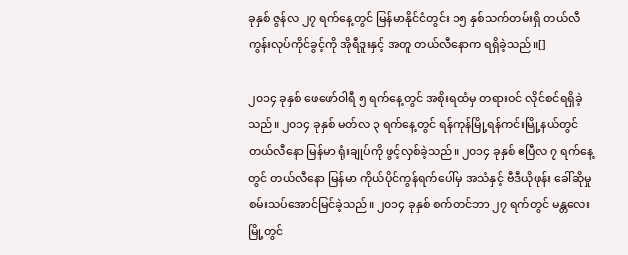ခုနှစ် ဇွန်လ ၂၇ ရက်နေ့တွင် မြန်မာနိုင်ငံတွင်း ၁၅ နှစ်သက်တမ်းရှိ တယ်လီကွန်းလုပ်ကိုင်ခွင့်ကို အိုရီဒူးနှင့် အတူ တယ်လီနောက ရရှိခဲ့သည်။[]

၂၀၁၄ ခုနှစ် ဖေဖော်ဝါရီ ၅ ရက်နေ့တွင် အစိုးရထံမှ တရားဝင် လိုင်စင်ရရှိခဲ့သည်။ ၂၀၁၄ ခုနှစ် မတ်လ ၃ ရက်နေ့တွင် ရန်ကုန်မြို့ရန်ကင်းမြို့နယ်တွင် တယ်လီနော မြန်မာ ရုံးချုပ်ကို ဖွင့်လှစ်ခဲ့သည်။ ၂၀၁၄ ခုနှစ် ဧပြီလ ၇ ရက်နေ့တွင် တယ်လီနော မြန်မာ ကိုယ်ပိုင်ကွန်ရက်ပေါ်မှ အသံနှင့် ဗီဒီယိုဖုန်း ခေါ်ဆိုမှု စမ်းသပ်အောင်မြင်ခဲ့သည်။ ၂၀၁၄ ခုနှစ် စက်တင်ဘာ ၂၇ ရက်တွင် မန္တလေးမြို့တွင်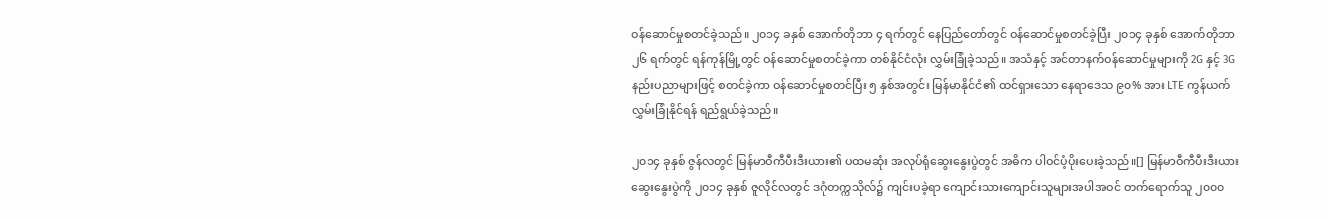ဝန်ဆောင်မှုစတင်ခဲ့သည်။ ၂၀၁၄ ခနှစ် အောက်တိုဘာ ၄ ရက်တွင် နေပြည်တော်တွင် ဝန်ဆောင်မှုစတင်ခဲ့ပြီး ၂၀၁၄ ခုနှစ် အောက်တိုဘာ ၂၆ ရက်တွင် ရန်ကုန်မြို့တွင် ဝန်ဆောင်မှုစတင်ခဲ့ကာ တစ်နိုင်ငံလုံး လွှမ်းခြုံခဲ့သည်။ အသံနှင့် အင်တာနက်ဝန်ဆောင်မှုများကို 2G နှင့် 3G နည်းပညာများဖြင့် စတင်ခဲ့ကာ ဝန်ဆောင်မှုစတင်ပြီး ၅ နှစ်အတွင်း မြန်မာနိုင်ငံ၏ ထင်ရှားသော နေရာဒေသ ၉၀% အား LTE ကွန်ယက်လွှမ်းခြုံနိုင်ရန် ရည်ရွယ်ခဲ့သည်။

၂၀၁၄ ခုနှစ် ဇွန်လတွင် မြန်မာဝီကီပီးဒီးယား၏ ပထမဆုံး အလုပ်ရုံဆွေးနွေးပွဲတွင် အဓိက ပါဝင်ပံ့ပိုးပေးခဲ့သည်။[] မြန်မာဝီကီပီးဒီးယား ဆွေးနွေးပွဲကို ၂၀၁၄ ခုနှစ် ဇူလိုင်လတွင် ဒဂုံတက္ကသိုလ်၌ ကျင်းပခဲ့ရာ ကျောင်းသားကျောင်းသူများအပါအဝင် တက်ရောက်သူ ၂၀၀၀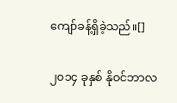ကျော်ခန့်ရှိခဲ့သည်။[]

၂၀၁၄ ခုနှစ် နိုဝင်ဘာလ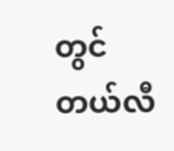တွင် တယ်လီ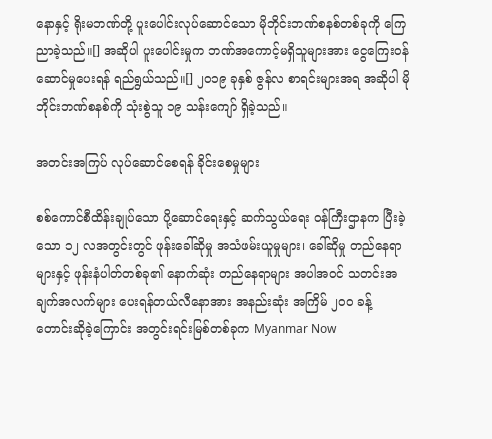နောနှင့် ရိုးမဘဏ်တို့ ပူးပေါင်းလုပ်ဆောင်သော မိုဘိုင်းဘဏ်စနစ်တစ်ခုကို ကြေညာခဲ့သည်။[] အဆိုပါ ပူးပေါင်းမှုက ဘဏ်အကောင့်မရှိသူများအား ငွေကြေးဝန်ဆောင်မှုပေးရန် ရည်ရွယ်သည်။[] ၂၀၁၉ ခုနှစ် ဇွန်လ စာရင်းများအရ အဆိုပါ မိုဘိုင်းဘဏ်စနစ်ကို သုံးစွဲသူ ၁၉ သန်းကျော် ရှိခဲ့သည်။

အတင်းအကြပ် လုပ်ဆောင်စေရန် ခိုင်းစေမှုများ

စစ်ကောင်စီထိန်းချုပ်သော ပို့ဆောင်ရေးနှင့် ဆက်သွယ်ရေး ဝန်ကြီးဌာနက ပြီးခဲ့သော ၁၂ လအတွင်းတွင် ဖုန်းခေါ်ဆိုမှု အသံဖမ်းယူမှုများ၊ ခေါ်ဆိုမှု တည်နေရာများနှင့် ဖုန်းနံပါတ်တစ်ခု၏ နောက်ဆုံး တည်နေရာများ အပါအဝင် သတင်းအချက်အလက်များ ပေးရန်တယ်လီနောအား အနည်းဆုံး အကြိမ် ၂၀၀ ခန့် တောင်းဆိုခဲ့ကြောင်း အတွင်းရင်းမြစ်တစ်ခုက Myanmar Now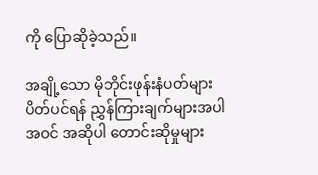ကို ပြောဆိုခဲ့သည်။

အချို့သော မိုဘိုင်းဖုန်းနံပတ်များ ပိတ်ပင်ရန် ညွှန်ကြားချက်များအပါအဝင် အဆိုပါ တောင်းဆိုမှုများ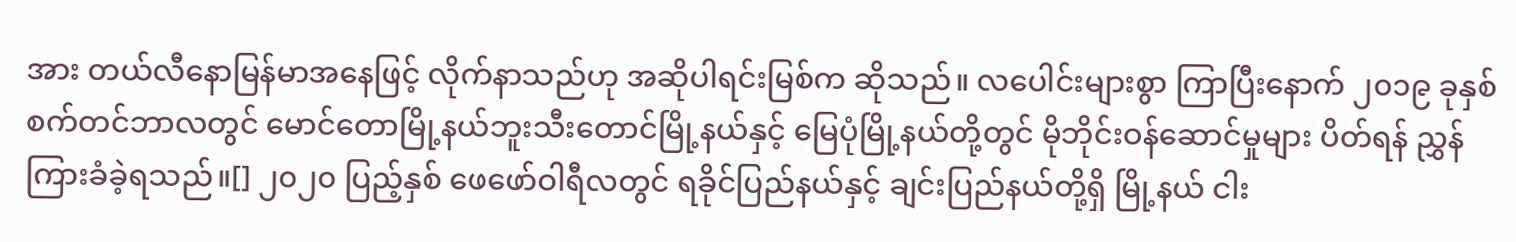အား တယ်လီနောမြန်မာအနေဖြင့် လိုက်နာသည်ဟု အဆိုပါရင်းမြစ်က ဆိုသည်။ လပေါင်းများစွာ ကြာပြီးနောက် ၂၀၁၉ ခုနှစ် စက်တင်ဘာလတွင် မောင်တောမြို့နယ်ဘူးသီးတောင်မြို့နယ်နှင့် မြေပုံမြို့နယ်တို့တွင် မိုဘိုင်းဝန်ဆောင်မှုများ ပိတ်ရန် ညွှန်ကြားခံခဲ့ရသည်။[] ၂၀၂၀ ပြည့်နှစ် ဖေဖော်ဝါရီလတွင် ရခိုင်ပြည်နယ်နှင့် ချင်းပြည်နယ်တို့ရှိ မြို့နယ် ငါး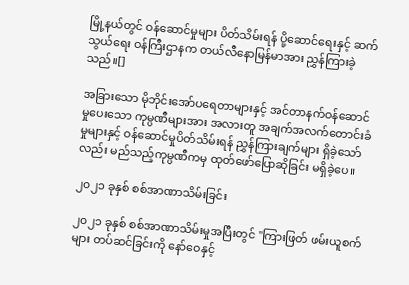မြို့နယ်တွင် ဝန်ဆောင်မှုများ ပိတ်သိမ်းရန် ပို့ဆောင်ရေးနှင့် ဆက်သွယ်ရေး ဝန်ကြီးဌာနက တယ်လီနောမြန်မာအား ညွှန်ကြားခဲ့သည်။[]

အခြားသော မိုဘိုင်းအော်ပရေတာများနှင့် အင်တာနက်ဝန်ဆောင်မှုပေးသော ကုမ္ပဏီများအား အလားတူ အချက်အလက်တောင်းခံမှုများနှင့် ဝန်ဆောင်မှုပိတ်သိမ်းရန် ညွှန်ကြားချက်များ ရှိခဲ့သော်လည်း မည်သည့်ကုမ္ပဏီကမှ ထုတ်ဖော်ပြောဆိုခြင်း မရှိခဲ့ပေ။

၂၀၂၁ ခုနှစ် စစ်အာဏာသိမ်းခြင်း

၂၀၂၁ ခုနှစ် စစ်အာဏာသိမ်းမှုအပြီးတွင် "ကြားဖြတ် ဖမ်းယူစက်များ တပ်ဆင်ခြင်းကို နော်ဝေနှင့်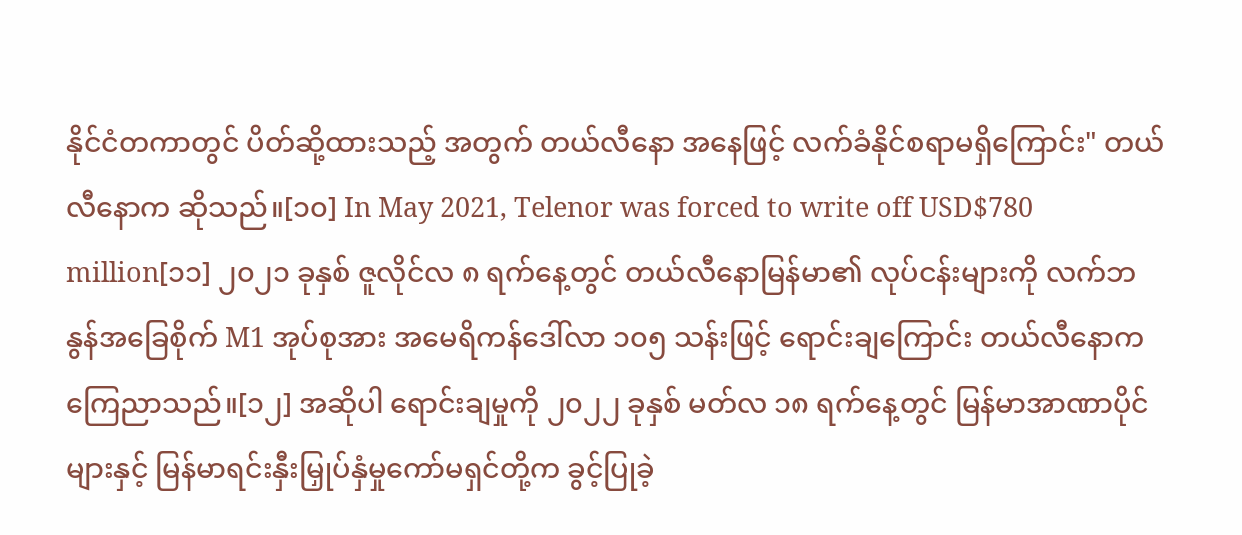နိုင်ငံတကာတွင် ပိတ်ဆို့ထားသည့် အတွက် တယ်လီနော အနေဖြင့် လက်ခံနိုင်စရာမရှိကြောင်း" တယ်လီနောက ဆိုသည်။[၁၀] In May 2021, Telenor was forced to write off USD$780 million[၁၁] ၂၀၂၁ ခုနှစ် ဇူလိုင်လ ၈ ရက်နေ့တွင် တယ်လီနောမြန်မာ၏ လုပ်ငန်းများကို လက်ဘနွန်အခြေစိုက် M1 အုပ်စုအား အမေရိကန်ဒေါ်လာ ၁၀၅ သန်းဖြင့် ရောင်းချကြောင်း တယ်လီနောက ကြေညာသည်။[၁၂] အဆိုပါ ရောင်းချမှုကို ၂၀၂၂ ခုနှစ် မတ်လ ၁၈ ရက်နေ့တွင် မြန်မာအာဏာပိုင်များနှင့် မြန်မာရင်းနှီးမြှုပ်နှံမှုကော်မရှင်တို့က ခွင့်ပြုခဲ့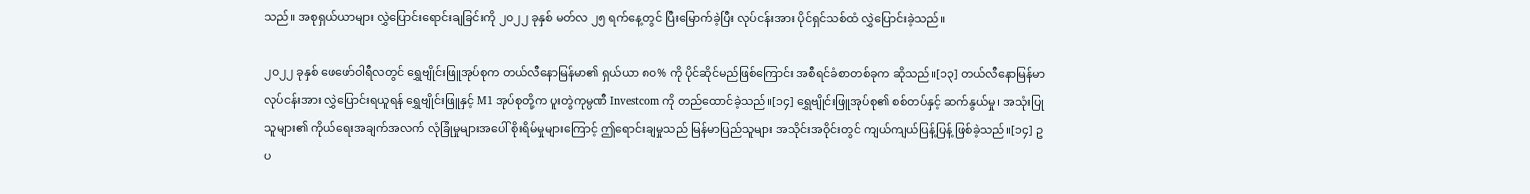သည်။ အစုရှယ်ယာများ လွှဲပြောင်းရောင်းချခြင်းကို ၂၀၂၂ ခုနှစ် မတ်လ ၂၅ ရက်နေ့တွင် ပြီးမြောက်ခဲ့ပြီး လုပ်ငန်းအား ပိုင်ရှင်သစ်ထံ လွှဲပြောင်းခဲ့သည်။

၂၀၂၂ ခုနှစ် ဖေဖော်ဝါရီလတွင် ရွှေဗျိုင်းဖြူအုပ်စုက တယ်လီနောမြန်မာ၏ ရှယ်ယာ ၈၀% ကို ပိုင်ဆိုင်မည်ဖြစ်ကြောင်း အစီရင်ခံစာတစ်ခုက ဆိုသည်။[၁၃] တယ်လီနောမြန်မာလုပ်ငန်းအား လွှဲပြောင်းရယူရန် ရွှေဗျိုင်းဖြူနှင့် M1 အုပ်စုတို့က ပူးတွဲကုမ္ပဏီ Investcom ကို တည်ထောင်ခဲ့သည်။[၁၄] ရွှေဗျိုင်းဖြူအုပ်စု၏ စစ်တပ်နှင့် ဆက်နွယ်မှု၊ အသုံးပြုသူများ၏ ကိုယ်ရေးအချက်အလက် လုံခြုံမှုများအပေါ် စိုးရိမ်မှုများကြောင့် ဤရောင်းချမှုသည် မြန်မာပြည်သူများ အသိုင်းအဝိုင်းတွင် ကျယ်ကျယ်ပြန့်ပြန့် ဖြစ်ခဲ့သည်။[၁၄] ဥပ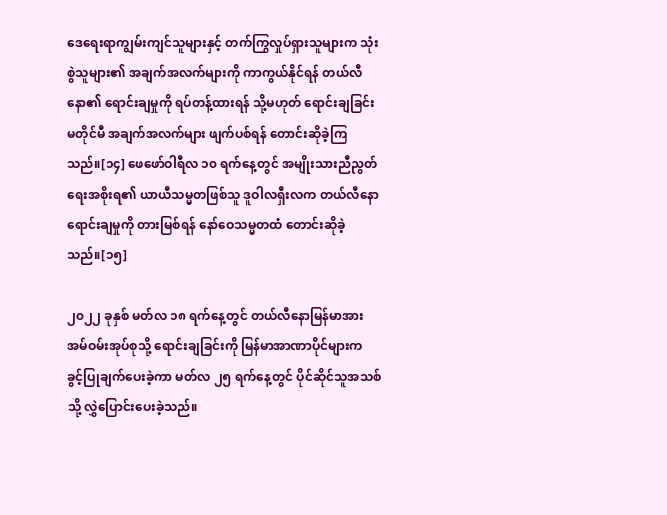ဒေရေးရာကျွမ်းကျင်သူများနှင့် တက်ကြွလှုပ်ရှားသူများက သုံးစွဲသူများ၏ အချက်အလက်များကို ကာကွယ်နိုင်ရန် တယ်လီနော၏ ရောင်းချမှုကို ရပ်တန့်ထားရန် သို့မဟုတ် ရောင်းချခြင်း မတိုင်မီ အချက်အလက်များ ဖျက်ပစ်ရန် တောင်းဆိုခဲ့ကြသည်။[၁၄] ဖေဖော်ဝါရီလ ၁၀ ရက်နေ့တွင် အမျိုးသားညီညွတ်ရေးအစိုးရ၏ ယာယီသမ္မတဖြစ်သူ ဒူဝါလရှီးလက တယ်လီနောရောင်းချမှုကို တားမြစ်ရန် နော်ဝေသမ္မတထံ တောင်းဆိုခဲ့သည်။[၁၅]

၂၀၂၂ ခုနှစ် မတ်လ ၁၈ ရက်နေ့တွင် တယ်လီနောမြန်မာအား အမ်ဝမ်းအုပ်စုသို့ ရောင်းချခြင်းကို မြန်မာအာဏာပိုင်များက ခွင့်ပြုချက်ပေးခဲ့ကာ မတ်လ ၂၅ ရက်နေ့တွင် ပိုင်ဆိုင်သူအသစ်သို့ လွှဲပြောင်းပေးခဲ့သည်။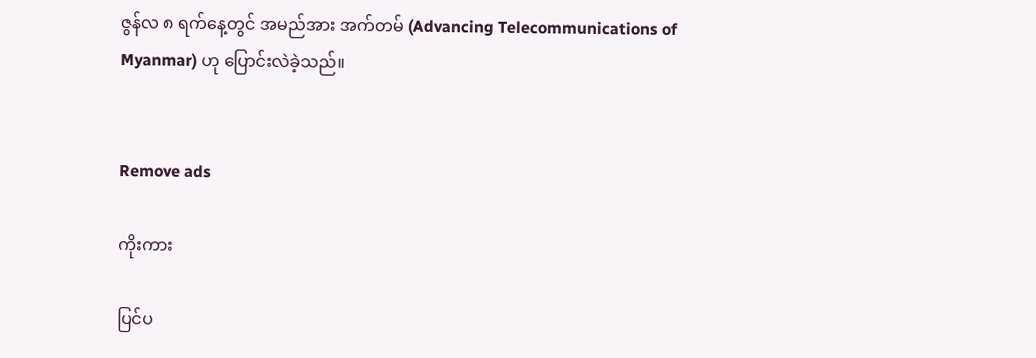ဇွန်လ ၈ ရက်နေ့တွင် အမည်အား အက်တမ် (Advancing Telecommunications of Myanmar) ဟု ပြောင်းလဲခဲ့သည်။


Remove ads

ကိုးကား

ပြင်ပ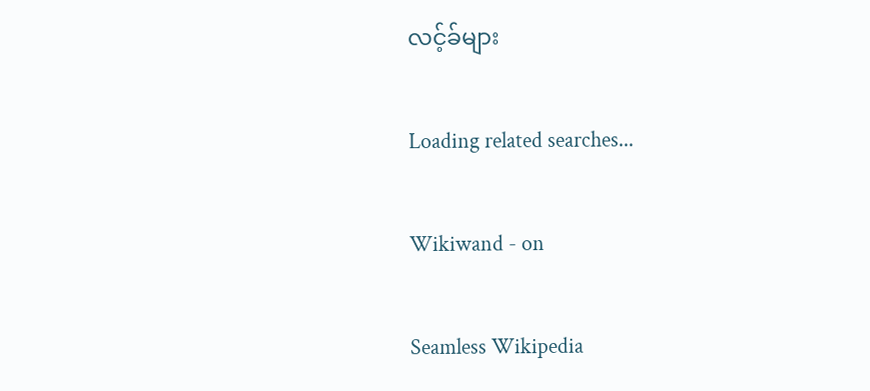လင့်ခ်များ

Loading related searches...

Wikiwand - on

Seamless Wikipedia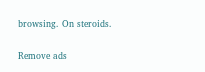browsing. On steroids.

Remove ads